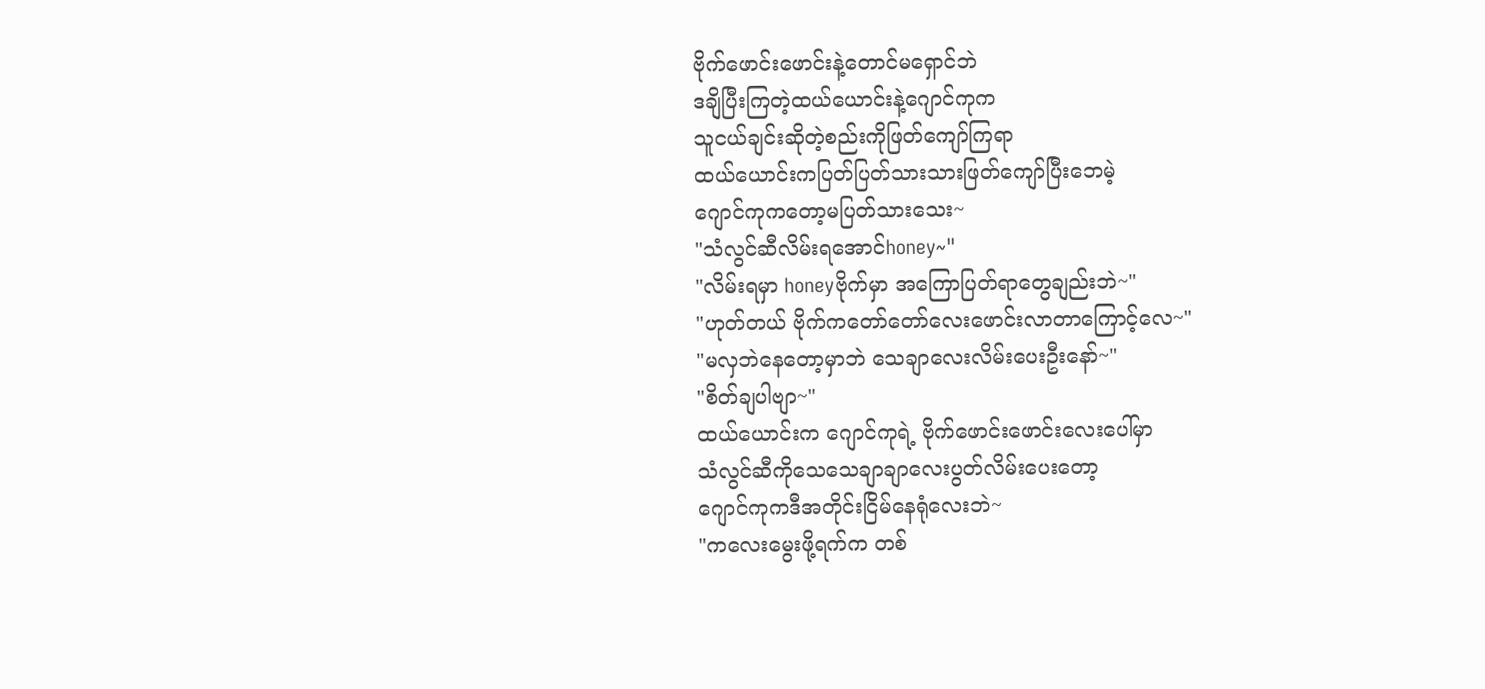ဗိုက်ဖောင်းဖောင်းနဲ့တောင်မရှောင်ဘဲ
ဒချိပြီးကြတဲ့ထယ်ယောင်းနဲ့ဂျောင်ကုက
သူငယ်ချင်းဆိုတဲ့စည်းကိုဖြတ်ကျော်ကြရာ
ထယ်ယောင်းကပြတ်ပြတ်သားသားဖြတ်ကျော်ပြီးဘေမဲ့
ဂျောင်ကုကတော့မပြတ်သားသေး~
"သံလွင်ဆီလိမ်းရအောင်honey~"
"လိမ်းရမှာ honeyဗိုက်မှာ အကြောပြတ်ရာတွေချည်းဘဲ~"
"ဟုတ်တယ် ဗိုက်ကတော်တော်လေးဖောင်းလာတာကြောင့်လေ~"
"မလှဘဲနေတော့မှာဘဲ သေချာလေးလိမ်းပေးဦးနော်~"
"စိတ်ချပါဗျာ~"
ထယ်ယောင်းက ဂျောင်ကုရဲ့ ဗိုက်ဖောင်းဖောင်းလေးပေါ်မှာ
သံလွင်ဆီကိုသေသေချာချာလေးပွတ်လိမ်းပေးတော့
ဂျောင်ကုကဒီအတိုင်းငြိမ်နေရုံလေးဘဲ~
"ကလေးမွေးဖို့ရက်က တစ်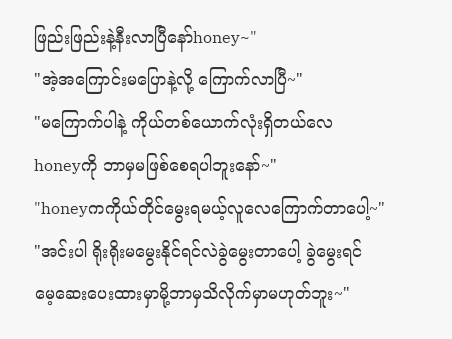ဖြည်းဖြည်းနဲ့နီးလာပြီနော်honey~"
"အဲ့အကြောင်းမပြောနဲ့လို့ ကြောက်လာပြီ~"
"မကြောက်ပါနဲ့ ကိုယ်တစ်ယောက်လုံးရှိတယ်လေ
honeyကို ဘာမှမဖြစ်စေရပါဘူးနော်~"
"honeyကကိုယ်တိုင်မွေးရမယ့်လူလေကြောက်တာပေါ့~"
"အင်းပါ ရိုးရိုးမမွေးနိုင်ရင်လဲခွဲမွေးတာပေါ့ ခွဲမွေးရင်
မေ့ဆေးပေးထားမှာမို့ဘာမှသိလိုက်မှာမဟုတ်ဘူး~"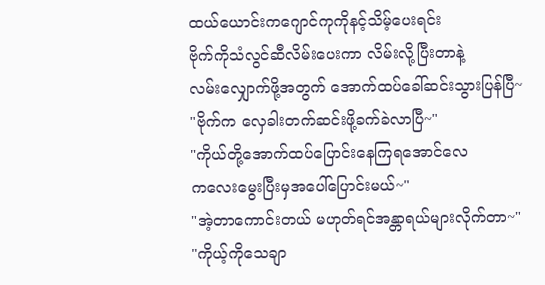ထယ်ယောင်းကဂျောင်ကုကိုနင့်သိမ့်ပေးရင်း
ဗိုက်ကိုသံလွင်ဆီလိမ်းပေးကာ လိမ်းလို့ပြီးတာနဲ့
လမ်းလျှောက်ဖို့အတွက် အောက်ထပ်ခေါ်ဆင်းသွားပြန်ပြီ~
"ဗိုက်က လှေခါးတက်ဆင်းဖို့ခက်ခဲလာပြီ~"
"ကိုယ်တို့အောက်ထပ်ပြောင်းနေကြရအောင်လေ
ကလေးမွေးပြီးမှအပေါ်ပြောင်းမယ်~"
"အဲ့တာကောင်းတယ် မဟုတ်ရင်အန္တာရယ်များလိုက်တာ~"
"ကိုယ့်ကိုသေချာ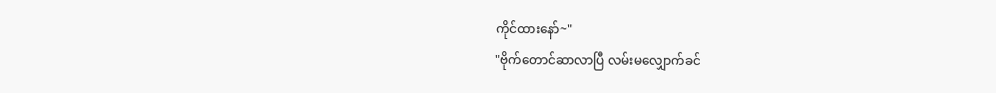ကိုင်ထားနော်~"
"ဗိုက်တောင်ဆာလာပြီ လမ်းမလျှောက်ခင်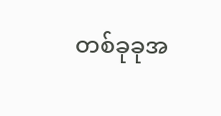တစ်ခုခုအ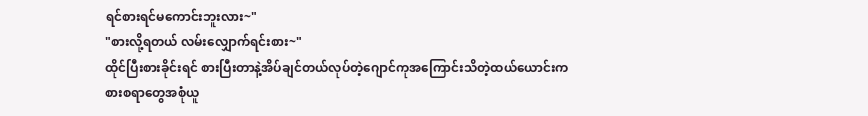ရင်စားရင်မကောင်းဘူးလား~"
"စားလို့ရတယ် လမ်းလျှောက်ရင်းစား~"
ထိုင်ပြီးစားခိုင်းရင် စားပြီးတာနဲ့အိပ်ချင်တယ်လုပ်တဲ့ဂျောင်ကုအကြောင်းသိတဲ့ထယ်ယောင်းက
စားစရာတွေအစုံယူ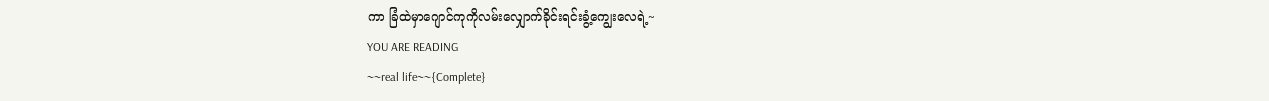ကာ ခြံထဲမှာဂျောင်ကုကိုလမ်းလျှောက်ခိုင်းရင်းခွံ့ကျွေးလေရဲ့~
YOU ARE READING
~~real life~~{Complete}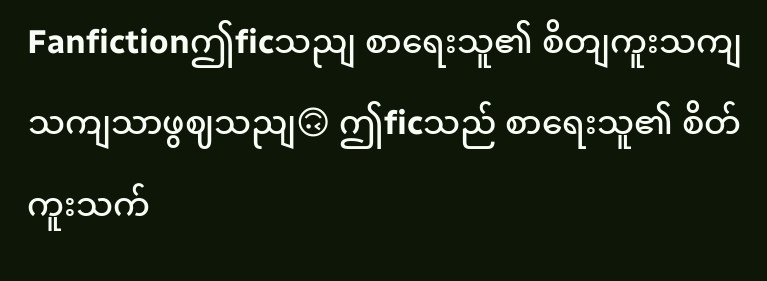Fanfictionဤficသညျ စာရေးသူ၏ စိတျကူးသကျသကျသာဖွဈသညျ🙃 ဤficသည် စာရေးသူ၏ စိတ်ကူးသက်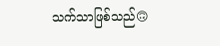သက်သာဖြစ်သည်🙃